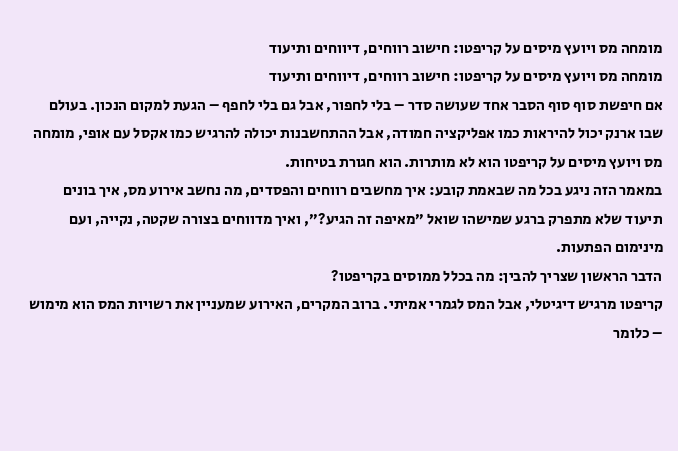מומחה מס ויועץ מיסים על קריפטו: חישוב רווחים, דיווחים ותיעוד
מומחה מס ויועץ מיסים על קריפטו: חישוב רווחים, דיווחים ותיעוד
אם חיפשת סוף סוף הסבר אחד שעושה סדר – בלי לחפור, אבל גם בלי לחפף – הגעת למקום הנכון. בעולם שבו ארנק יכול להיראות כמו אפליקציה חמודה, אבל ההתחשבנות יכולה להרגיש כמו אקסל עם אופי, מומחה מס ויועץ מיסים על קריפטו הוא לא מותרות. הוא חגורת בטיחות.
במאמר הזה ניגע בכל מה שבאמת קובע: איך מחשבים רווחים והפסדים, מה נחשב אירוע מס, איך בונים תיעוד שלא מתפרק ברגע שמישהו שואל ״מאיפה זה הגיע?״, ואיך מדווחים בצורה שקטה, נקייה, ועם מינימום הפתעות.
הדבר הראשון שצריך להבין: מה בכלל ממוסים בקריפטו?
קריפטו מרגיש דיגיטלי, אבל המס לגמרי אמיתי. ברוב המקרים, האירוע שמעניין את רשויות המס הוא מימוש – כלומר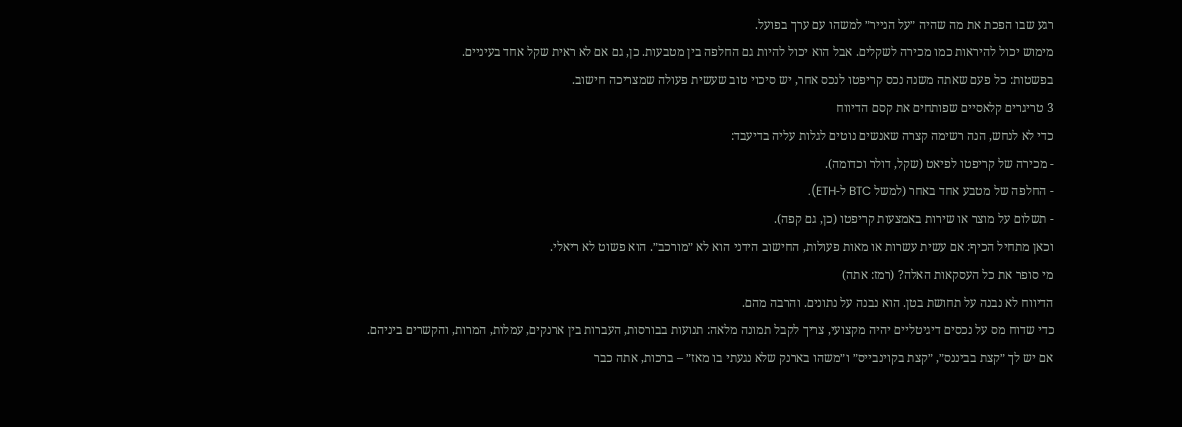רגע שבו הפכת את מה שהיה ״על הנייר״ למשהו עם ערך בפועל.
מימוש יכול להיראות כמו מכירה לשקלים. אבל הוא יכול להיות גם החלפה בין מטבעות. כן, גם אם לא ראית שקל אחד בעיניים.
בפשטות: כל פעם שאתה משנה נכס קריפטו לנכס אחר, יש סיכוי טוב שעשית פעולה שמצריכה חישוב.
3 טריגרים קלאסיים שפותחים את קסם הדיווח
כדי לא לנחש, הנה רשימה קצרה שאנשים נוטים לגלות עליה בדיעבד:
- מכירה של קריפטו לפיאט (שקל, דולר וכדומה).
- החלפה של מטבע אחד באחר (למשל BTC ל-ETH).
- תשלום על מוצר או שירות באמצעות קריפטו (כן, גם קפה).
וכאן מתחיל הכיף: אם עשית עשרות או מאות פעולות, החישוב הידני הוא לא ״מורכב״. הוא פשוט לא ריאלי.
מי סופר את כל העסקאות האלה? (רמז: אתה)
הדיווח לא נבנה על תחושת בטן. הוא נבנה על נתונים. והרבה מהם.
כדי שדוח מס על נכסים דיגיטליים יהיה מקצועי, צריך לקבל תמונה מלאה: תנועות בבורסות, העברות בין ארנקים, עמלות, המרות, והקשרים ביניהם.
אם יש לך ״קצת בביננס״, ״קצת בקוינבייס״ ו״משהו בארנק שלא נגעתי בו מאז״ – ברכות, אתה כבר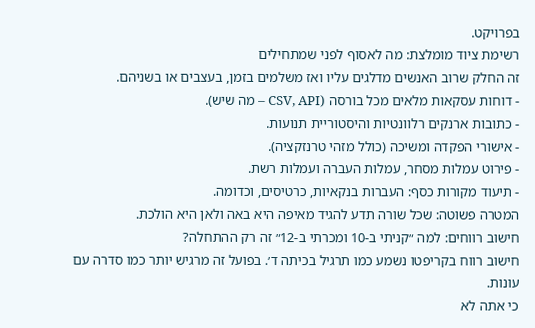בפרויקט.
רשימת ציוד מומלצת: מה לאסוף לפני שמתחילים
זה החלק שרוב האנשים מדלגים עליו ואז משלמים בזמן, בעצבים או בשניהם.
- דוחות עסקאות מלאים מכל בורסה (CSV, API – מה שיש).
- כתובות ארנקים רלוונטיות והיסטוריית תנועות.
- אישורי הפקדה ומשיכה (כולל מזהי טרנזקציה).
- פירוט עמלות מסחר, עמלות העברה ועמלות רשת.
- תיעוד מקורות כסף: העברות בנקאיות, כרטיסים, וכדומה.
המטרה פשוטה: שכל שורה תדע להגיד מאיפה היא באה ולאן היא הולכת.
חישוב רווחים: למה ״קניתי ב-10 ומכרתי ב-12״ זה רק ההתחלה?
חישוב רווח בקריפטו נשמע כמו תרגיל בכיתה ד׳. בפועל זה מרגיש יותר כמו סדרה עם עונות.
כי אתה לא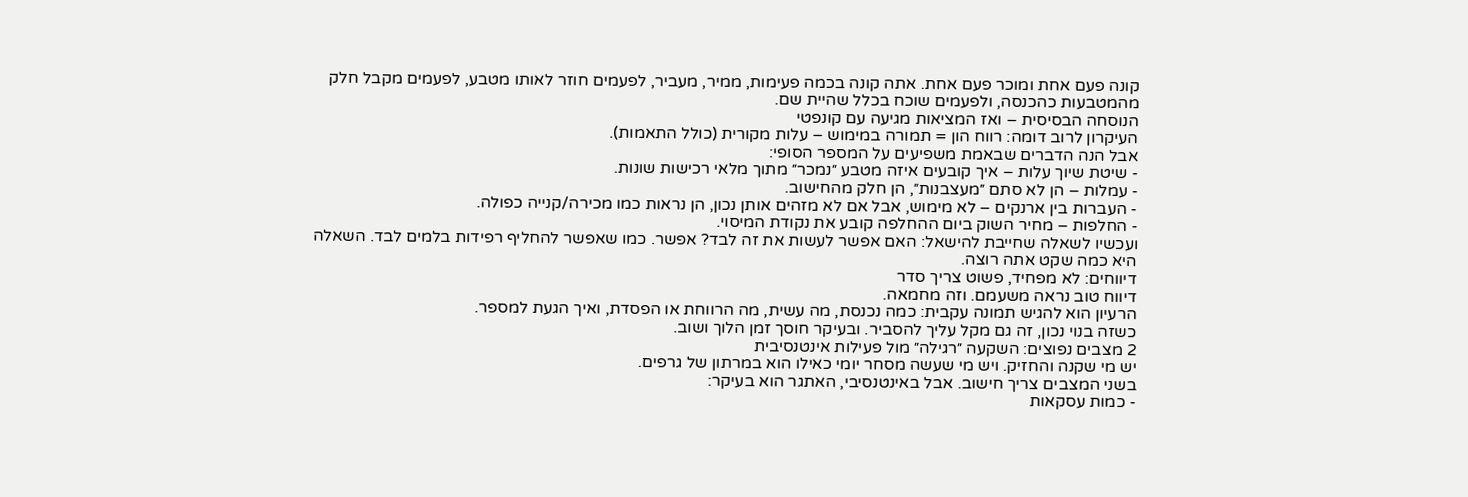קונה פעם אחת ומוכר פעם אחת. אתה קונה בכמה פעימות, ממיר, מעביר, לפעמים חוזר לאותו מטבע, לפעמים מקבל חלק מהמטבעות כהכנסה, ולפעמים שוכח בכלל שהיית שם.
הנוסחה הבסיסית – ואז המציאות מגיעה עם קונפטי
העיקרון לרוב דומה: רווח הון = תמורה במימוש – עלות מקורית (כולל התאמות).
אבל הנה הדברים שבאמת משפיעים על המספר הסופי:
- שיטת שיוך עלות – איך קובעים איזה מטבע ״נמכר״ מתוך מלאי רכישות שונות.
- עמלות – הן לא סתם ״מעצבנות״, הן חלק מהחישוב.
- העברות בין ארנקים – לא מימוש, אבל אם לא מזהים אותן נכון, הן נראות כמו מכירה/קנייה כפולה.
- החלפות – מחיר השוק ביום ההחלפה קובע את נקודת המיסוי.
ועכשיו לשאלה שחייבת להישאל: האם אפשר לעשות את זה לבד? אפשר. כמו שאפשר להחליף רפידות בלמים לבד. השאלה היא כמה שקט אתה רוצה.
דיווחים: לא מפחיד, פשוט צריך סדר
דיווח טוב נראה משעמם. וזה מחמאה.
הרעיון הוא להגיש תמונה עקבית: כמה נכנסת, מה עשית, מה הרווחת או הפסדת, ואיך הגעת למספר.
כשזה בנוי נכון, זה גם מקל עליך להסביר. ובעיקר חוסך זמן הלוך ושוב.
2 מצבים נפוצים: השקעה ״רגילה״ מול פעילות אינטנסיבית
יש מי שקנה והחזיק. ויש מי שעשה מסחר יומי כאילו הוא במרתון של גרפים.
בשני המצבים צריך חישוב. אבל באינטנסיבי, האתגר הוא בעיקר:
- כמות עסקאות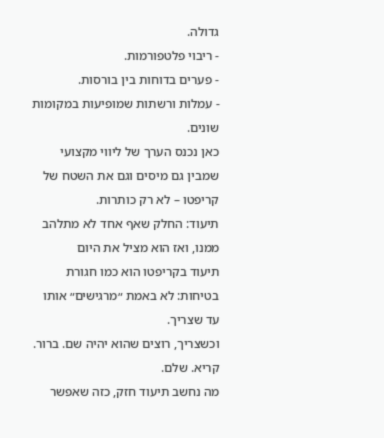גדולה.
- ריבוי פלטפורמות.
- פערים בדוחות בין בורסות.
- עמלות ורשתות שמופיעות במקומות שונים.
כאן נכנס הערך של ליווי מקצועי שמבין גם מיסים וגם את השטח של קריפטו – לא רק כותרות.
תיעוד: החלק שאף אחד לא מתלהב ממנו, ואז הוא מציל את היום
תיעוד בקריפטו הוא כמו חגורת בטיחות: לא באמת ״מרגישים״ אותו עד שצריך.
וכשצריך, רוצים שהוא יהיה שם. ברור. קריא. שלם.
מה נחשב תיעוד חזק, כזה שאפשר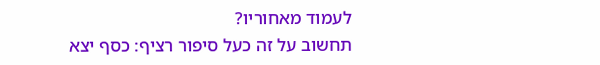לעמוד מאחוריו?
תחשוב על זה כעל סיפור רציף: כסף יצא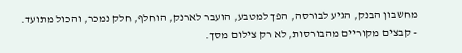מחשבון הבנק, הגיע לבורסה, הפך למטבע, הועבר לארנק, הוחלף, חלק נמכר, והכול מתועד.
- קבצים מקוריים מהבורסות, לא רק צילום מסך.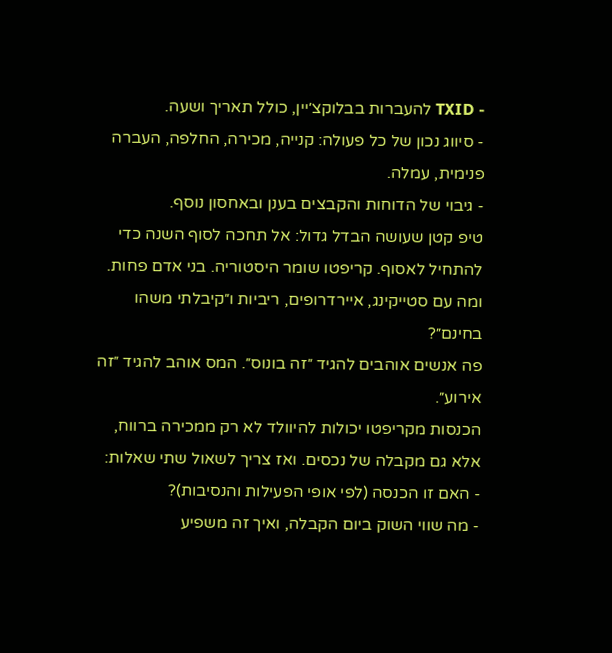- TXID להעברות בבלוקצ׳יין, כולל תאריך ושעה.
- סיווג נכון של כל פעולה: קנייה, מכירה, החלפה, העברה פנימית, עמלה.
- גיבוי של הדוחות והקבצים בענן ובאחסון נוסף.
טיפ קטן שעושה הבדל גדול: אל תחכה לסוף השנה כדי להתחיל לאסוף. קריפטו שומר היסטוריה. בני אדם פחות.
ומה עם סטייקינג, איירדרופים, ריביות ו״קיבלתי משהו בחינם״?
פה אנשים אוהבים להגיד ״זה בונוס״. המס אוהב להגיד ״זה אירוע״.
הכנסות מקריפטו יכולות להיוולד לא רק ממכירה ברווח, אלא גם מקבלה של נכסים. ואז צריך לשאול שתי שאלות:
- האם זו הכנסה (לפי אופי הפעילות והנסיבות)?
- מה שווי השוק ביום הקבלה, ואיך זה משפיע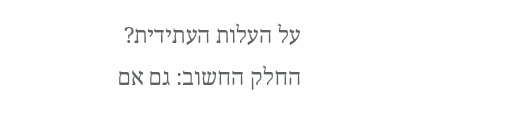על העלות העתידית?
החלק החשוב: גם אם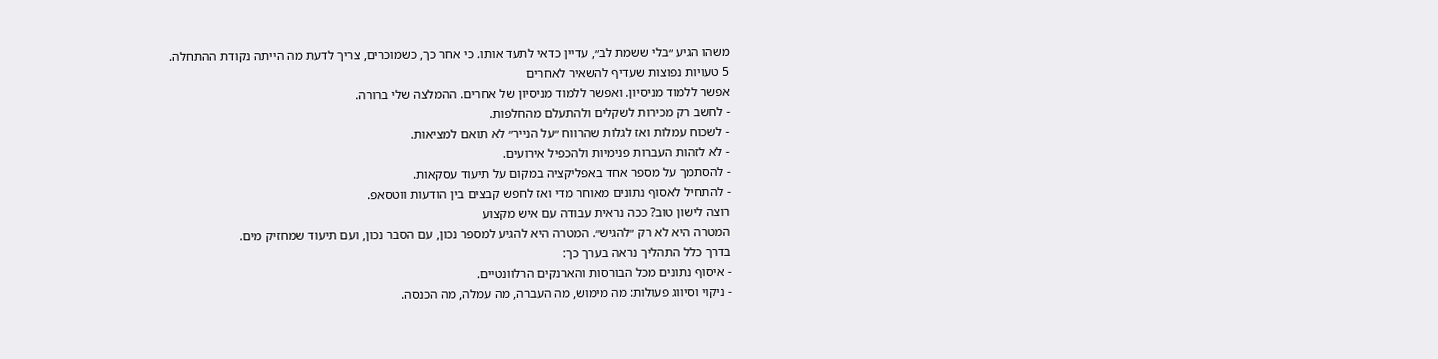משהו הגיע ״בלי ששמת לב״, עדיין כדאי לתעד אותו. כי אחר כך, כשמוכרים, צריך לדעת מה הייתה נקודת ההתחלה.
5 טעויות נפוצות שעדיף להשאיר לאחרים
אפשר ללמוד מניסיון. ואפשר ללמוד מניסיון של אחרים. ההמלצה שלי ברורה.
- לחשב רק מכירות לשקלים ולהתעלם מהחלפות.
- לשכוח עמלות ואז לגלות שהרווח ״על הנייר״ לא תואם למציאות.
- לא לזהות העברות פנימיות ולהכפיל אירועים.
- להסתמך על מספר אחד באפליקציה במקום על תיעוד עסקאות.
- להתחיל לאסוף נתונים מאוחר מדי ואז לחפש קבצים בין הודעות ווטסאפ.
רוצה לישון טוב? ככה נראית עבודה עם איש מקצוע
המטרה היא לא רק ״להגיש״. המטרה היא להגיע למספר נכון, עם הסבר נכון, ועם תיעוד שמחזיק מים.
בדרך כלל התהליך נראה בערך כך:
- איסוף נתונים מכל הבורסות והארנקים הרלוונטיים.
- ניקוי וסיווג פעולות: מה מימוש, מה העברה, מה עמלה, מה הכנסה.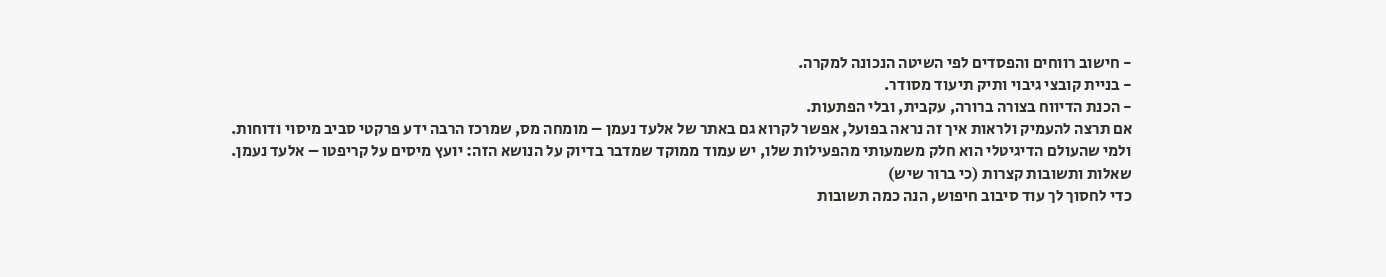- חישוב רווחים והפסדים לפי השיטה הנכונה למקרה.
- בניית קובצי גיבוי ותיק תיעוד מסודר.
- הכנת הדיווח בצורה ברורה, עקבית, ובלי הפתעות.
אם תרצה להעמיק ולראות איך זה נראה בפועל, אפשר לקרוא גם באתר של אלעד נעמן – מומחה מס, שמרכז הרבה ידע פרקטי סביב מיסוי ודוחות.
ולמי שהעולם הדיגיטלי הוא חלק משמעותי מהפעילות שלו, יש עמוד ממוקד שמדבר בדיוק על הנושא הזה: יועץ מיסים על קריפטו – אלעד נעמן.
שאלות ותשובות קצרות (כי ברור שיש)
כדי לחסוך לך עוד סיבוב חיפוש, הנה כמה תשובות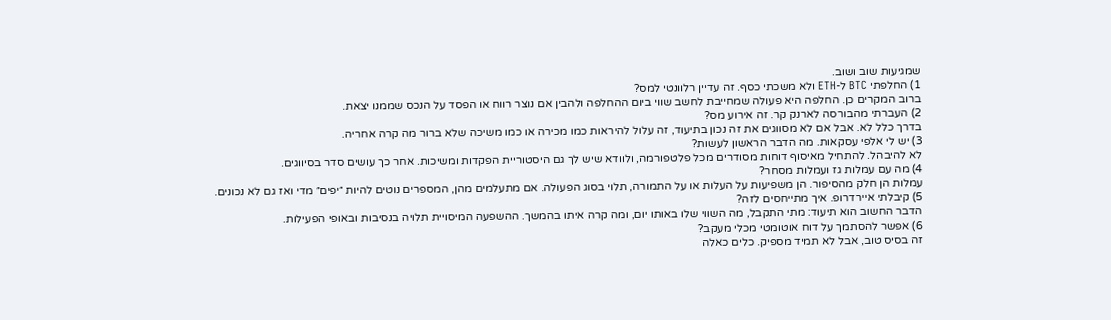שמגיעות שוב ושוב.
1) החלפתי BTC ל-ETH ולא משכתי כסף. זה עדיין רלוונטי למס?
ברוב המקרים כן. החלפה היא פעולה שמחייבת לחשב שווי ביום ההחלפה ולהבין אם נוצר רווח או הפסד על הנכס שממנו יצאת.
2) העברתי מהבורסה לארנק קר. זה אירוע מס?
בדרך כלל לא. אבל אם לא מסווגים את זה נכון בתיעוד, זה עלול להיראות כמו מכירה או כמו משיכה שלא ברור מה קרה אחריה.
3) יש לי אלפי עסקאות. מה הדבר הראשון לעשות?
לא להיבהל. להתחיל מאיסוף דוחות מסודרים מכל פלטפורמה, ולוודא שיש לך גם היסטוריית הפקדות ומשיכות. אחר כך עושים סדר בסיווגים.
4) מה עם עמלות גז ועמלות מסחר?
עמלות הן חלק מהסיפור. הן משפיעות על העלות או על התמורה, תלוי בסוג הפעולה. אם מתעלמים מהן, המספרים נוטים להיות ״יפים״ מדי ואז גם לא נכונים.
5) קיבלתי איירדרופ. איך מתייחסים לזה?
הדבר החשוב הוא תיעוד: מתי התקבל, מה השווי שלו באותו יום, ומה קרה איתו בהמשך. ההשפעה המיסויית תלויה בנסיבות ובאופי הפעילות.
6) אפשר להסתמך על דוח אוטומטי מכלי מעקב?
זה בסיס טוב, אבל לא תמיד מספיק. כלים כאלה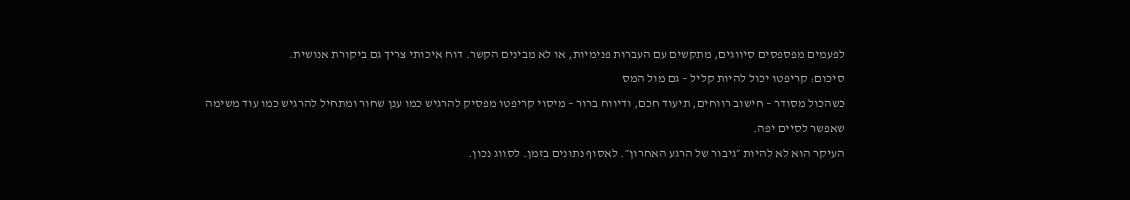לפעמים מפספסים סיווגים, מתקשים עם העברות פנימיות, או לא מבינים הקשר. דוח איכותי צריך גם ביקורת אנושית.
סיכום: קריפטו יכול להיות קליל – גם מול המס
כשהכול מסודר – חישוב רווחים, תיעוד חכם, ודיווח ברור – מיסוי קריפטו מפסיק להרגיש כמו ענן שחור ומתחיל להרגיש כמו עוד משימה שאפשר לסיים יפה.
העיקר הוא לא להיות ״גיבור של הרגע האחרון״. לאסוף נתונים בזמן. לסווג נכון.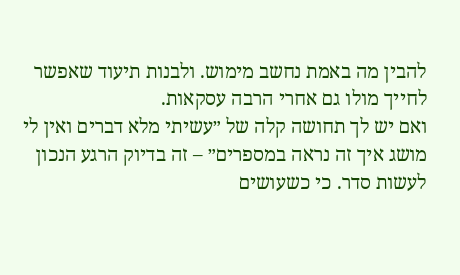להבין מה באמת נחשב מימוש. ולבנות תיעוד שאפשר לחייך מולו גם אחרי הרבה עסקאות.
ואם יש לך תחושה קלה של ״עשיתי מלא דברים ואין לי מושג איך זה נראה במספרים״ – זה בדיוק הרגע הנכון לעשות סדר. כי כשעושים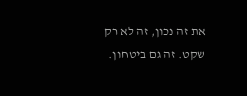את זה נכון, זה לא רק שקט. זה גם ביטחון.